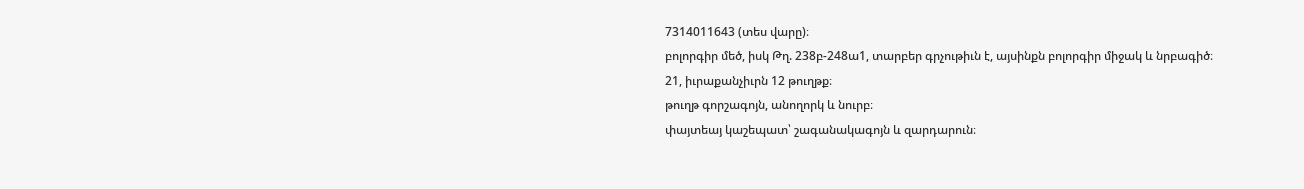7314011643 (տես վարը)։
բոլորգիր մեծ, իսկ Թղ. 238բ-248ա1, տարբեր գրչութիւն է, այսինքն բոլորգիր միջակ և նրբագիծ։
21, իւրաքանչիւրն 12 թուղթք։
թուղթ գորշագոյն, անողորկ և նուրբ։
փայտեայ կաշեպատ՝ շագանակագոյն և զարդարուն։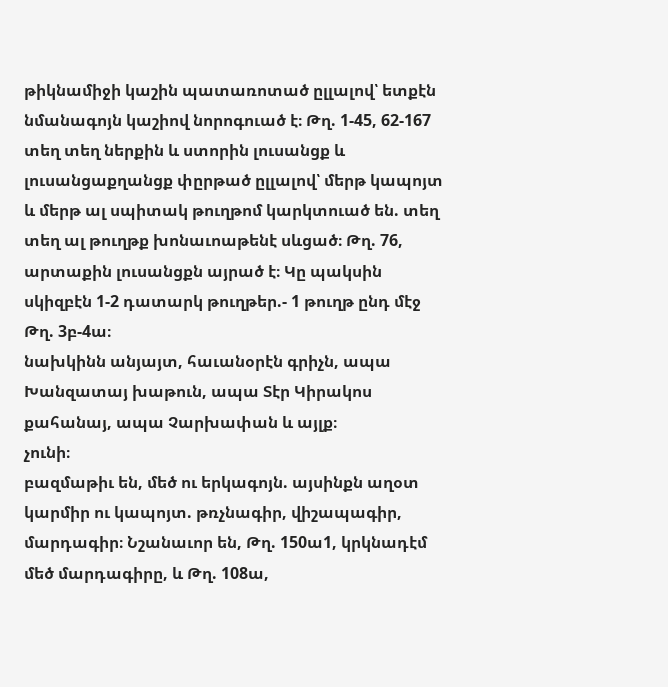թիկնամիջի կաշին պատառոտած ըլլալով՝ ետքէն նմանագոյն կաշիով նորոգուած է։ Թղ. 1-45, 62-167 տեղ տեղ ներքին և ստորին լուսանցք և լուսանցաքղանցք փըրթած ըլլալով՝ մերթ կապոյտ և մերթ ալ սպիտակ թուղթոմ կարկտուած են. տեղ տեղ ալ թուղթք խոնաւոաթենէ սևցած։ Թղ. 76, արտաքին լուսանցքն այրած է։ Կը պակսին սկիզբէն 1-2 դատարկ թուղթեր.- 1 թուղթ ընդ մէջ Թղ. 3բ-4ա։
նախկինն անյայտ, հաւանօրէն գրիչն, ապա Խանզատայ խաթուն, ապա Տէր Կիրակոս քահանայ, ապա Չարխափան և այլք։
չունի։
բազմաթիւ են, մեծ ու երկագոյն. այսինքն աղօտ կարմիր ու կապոյտ. թռչնագիր, վիշապագիր, մարդագիր։ Նշանաւոր են, Թղ. 150ա1, կրկնադէմ մեծ մարդագիրը, և Թղ. 108ա,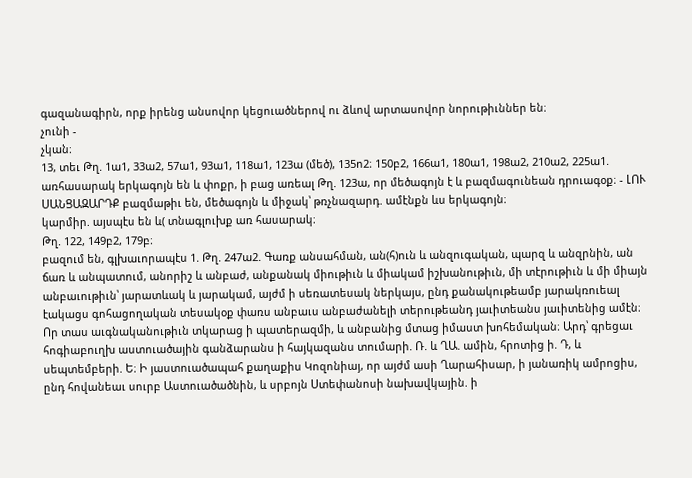գազանագիրն, որք իրենց անսովոր կեցուածներով ու ձևով արտասովոր նորութիւններ են։
չունի -
չկան։
13, տեւ Թղ. 1ա1, 33ա2, 57ա1, 93ա1, 118ա1, 123ա (մեծ), 135ո2։ 150բ2, 166ա1, 180ա1, 198ա2, 210ա2, 225ա1. առհասարակ երկագոյն են և փոքր, ի բաց առեալ Թղ. 123ա, որ մեծագոյն է և բազմագունեան դրուագօք։ - ԼՈՒ ՍԱՆՑԱԶԱՐԴՔ բազմաթիւ են, մեծագոյն և միջակ՝ թռչնազարդ. ամէնքն ևս երկագոյն։
կարմիր. այսպէս են և( տնագլուխք առ հասարակ։
Թղ. 122, 149բ2, 179բ։
բազում են, գլխաւորապէս 1. Թղ. 247ա2. Գառք անսահման, ան(հ)ուն և անզուգական, պարզ և անզրնին, ան ճառ և անպատում, անորիշ և անբաժ, անքանակ միութիւն և միակամ իշխանութիւն, մի տէրութիւն և մի միայն անբաւութիւն՝ յարատևակ և յարակամ, այժմ ի սեռատեսակ ներկայս, ընդ քանակութեամբ յարակռուեալ էակացս գոհացողական տեսակօք փառս անբաւս անբաժանելի տերութեանդ յաւիտեանս յաւիտենից ամէն։ Որ տաս աւգնականութիւն տկարաց ի պատերազմի, և անբանից մտաց իմաստ խոհեմական։ Արդ՝ գրեցաւ հոգիաբուղխ աստուածային գանձարանս ի հայկազանս տումարի. Ռ. և ՂԱ. ամին, հրոտից ի. Դ, և սեպտեմբերի. Ե։ Ի յաստուածապահ քաղաքիս Կոզոնիայ, որ այժմ ասի Ղարահիսար, ի յանառիկ ամրոցիս, ընդ հովանեաւ սուրբ Աստուածածնին, և սրբոյն Ստեփանոսի նախավկային. ի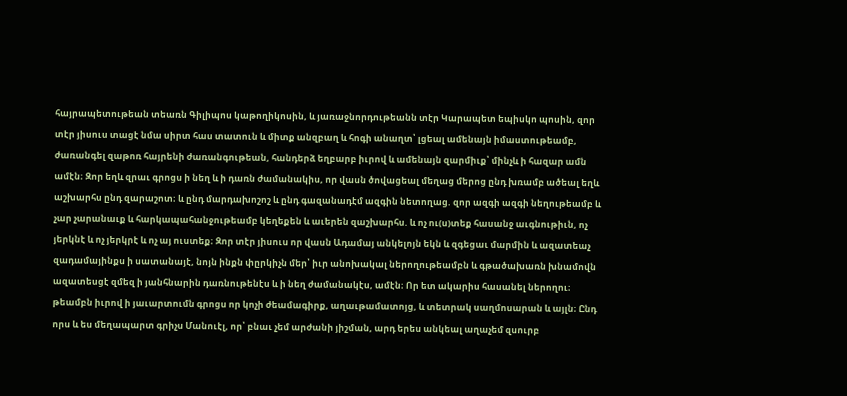հայրապետութեան տեառն Գիլիպոս կաթողիկոսին, և յառաջնորդութեանն տէր Կարապետ եպիսկո պոսին, զոր տէր յիսուս տացէ նմա սիրտ հաս տատուն և միտք անզբաղ և հոգի անաղտ՝ լցեալ ամենայն իմաստութեամբ, ժառանգել զաթոռ հայրենի ժառանգութեան, հանդերձ եղբարբ իւրով և ամենայն զարմիւք՝ մինչև ի հազար ամն ամէն։ Զոր եղև զրաւ գրոցս ի նեղ և ի դառն ժամանակիս, որ վասն ծովացեալ մեղաց մերոց ընդ խռամբ ածեալ եղև աշխարհս ընդ զարաշոտ։ և ընդ մարդախոշոշ և ընդ գազանադէմ ազգին նետողաց. զոր ազգի ազգի նեղութեամբ և չար չարանաւք և հարկապահանջութեամբ կեղեքեն և աւերեն զաշխարհս. և ոչ ու(ս)տեք հասանջ աւգնութիւն, ոչ յերկնէ և ոչ յերկրէ և ոչ այ ուստեք։ Զոր տէր յիսուս որ վասն Ադամայ անկելոյն եկն և զգեցաւ մարմին և ազատեաչ զադամայինքս ի սատանայէ, նոյն ինքն փըրկիչն մեր՝ իւր անոխակալ ներողութեամբն և գթածախառն խնամովն ազատեսցէ զմեզ ի յանհնարին դառնութենէս և ի նեղ ժամանակէս, ամէն։ Որ ետ ակարիս հասանել ներողու։ թեամբն իւրով ի յաւարտումն գրոցս որ կոչի ժեամագիրք, աղաւթամատոյց, և տետրակ սաղմոսարան և այլն։ Ընդ որս և ես մեղապարտ գրիչս Մանուէլ, որ՝ բնաւ չեմ արժանի յիշման, արդ երես անկեալ աղաչեմ զսուրբ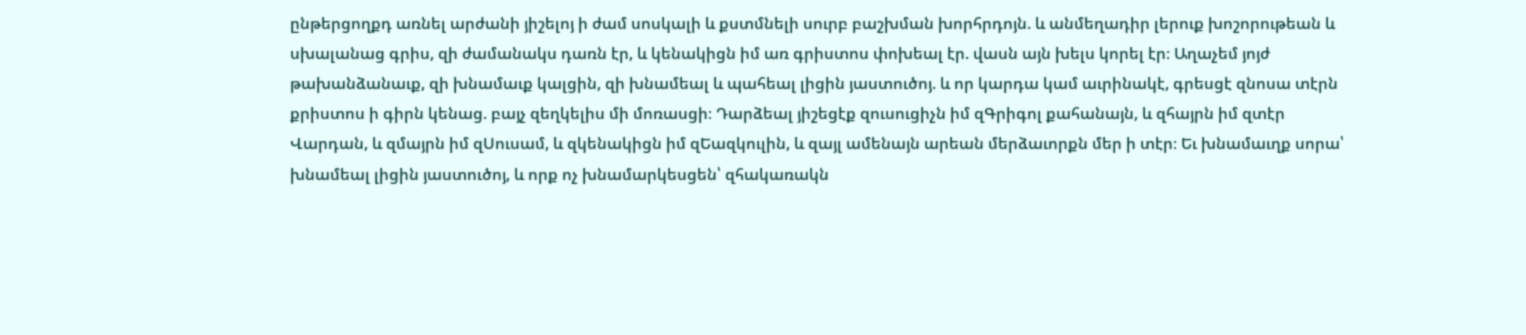ընթերցողքդ առնել արժանի յիշելոյ ի ժամ սոսկալի և քստմնելի սուրբ բաշխման խորհրդոյն. և անմեղադիր լերուք խոշորութեան և սխալանաց գրիս, զի ժամանակս դառն էր, և կենակիցն իմ առ գրիստոս փոխեալ էր. վասն այն խելս կորել էր։ Աղաչեմ յոյժ թախանձանաւք, զի խնամաւք կալցին, զի խնամեալ և պահեալ լիցին յաստուծոյ. և որ կարդա կամ աւրինակէ, գրեսցէ զնոսա տէրն քրիստոս ի գիրն կենաց. բայչ զեղկելիս մի մոռասցի։ Դարձեալ յիշեցէք զուսուցիչն իմ զԳրիգոլ քահանայն, և զհայրն իմ զտէր Վարդան, և զմայրն իմ զՍուսամ, և զկենակիցն իմ զԵազկուլին, և զայլ ամենայն արեան մերձաւորքն մեր ի տէր։ Եւ խնամաւղք սորա՝ խնամեալ լիցին յաստուծոյ, և որք ոչ խնամարկեսցեն՝ զհակառակն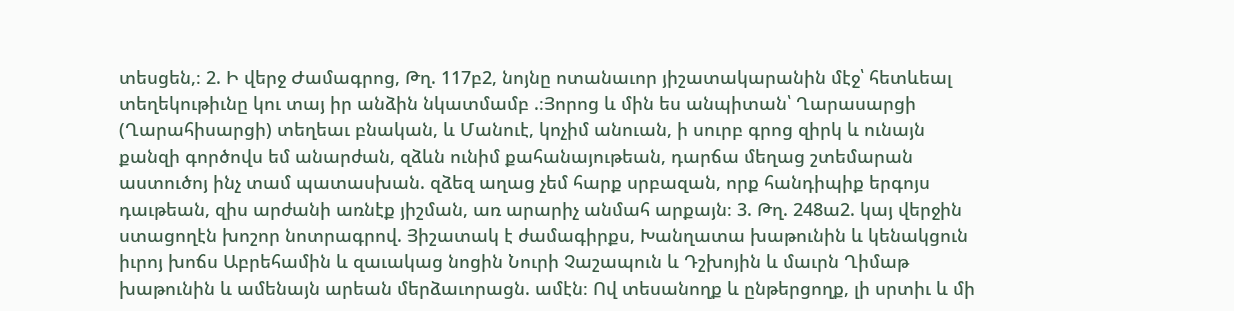տեսցեն,։ 2. Ի վերջ Ժամագրոց, Թղ. 117բ2, նոյնը ոտանաւոր յիշատակարանին մէջ՝ հետևեալ տեղեկութիւնը կու տայ իր անձին նկատմամբ .։Յորոց և մին ես անպիտան՝ Ղարասարցի (Ղարահիսարցի) տեղեաւ բնական, և Մանուէ, կոչիմ անուան, ի սուրբ գրոց զիրկ և ունայն քանզի գործովս եմ անարժան, զձևն ունիմ քահանայութեան, դարճա մեղաց շտեմարան աստուծոյ ինչ տամ պատասխան. զձեզ աղաց չեմ հարք սրբազան, որք հանդիպիք երգոյս դաւթեան, զիս արժանի առնէք յիշման, առ արարիչ անմահ արքայն։ 3. Թղ. 248ա2. կայ վերջին ստացողէն խոշոր նոտրագրով. Յիշատակ է ժամագիրքս, Խանղատա խաթունին և կենակցուն իւրոյ խոճս Աբրեհամին և զաւակաց նոցին Նուրի Չաշապուն և Դշխոյին և մաւրն Ղիմաթ խաթունին և ամենայն արեան մերձաւորացն. ամէն։ Ով տեսանողք և ընթերցողք, լի սրտիւ և մի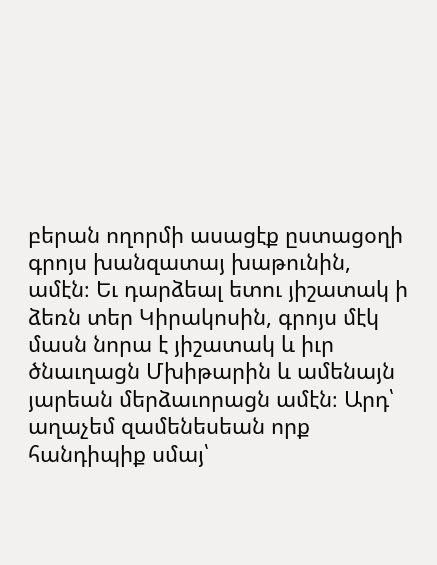բերան ողորմի ասացէք ըստացօղի գրոյս խանզատայ խաթունին, ամէն։ Եւ դարձեալ ետու յիշատակ ի ձեռն տեր Կիրակոսին, գրոյս մէկ մասն նորա է յիշատակ և իւր ծնաւղացն Մխիթարին և ամենայն յարեան մերձաւորացն ամէն։ Արդ՝ աղաչեմ զամենեսեան որք հանդիպիք սմայ՝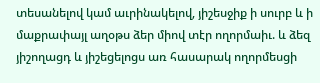տեսանելով կամ աւրինակելով, յիշեսջիք ի սուրբ և ի մաքրափայլ աղօթս ձեր միով տէր ողորմաիւ. և ձեզ յիշողացդ և յիշեցելոցս առ հասարակ ողորմեսցի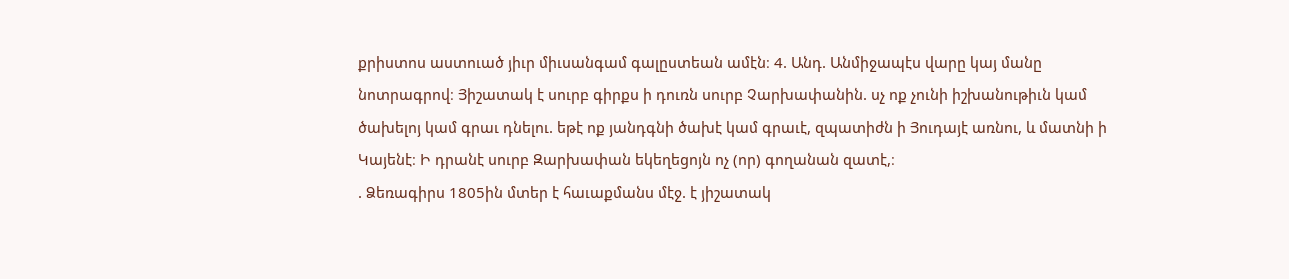քրիստոս աստուած յիւր միւսանգամ գալըստեան ամէն։ 4. Անդ. Անմիջապէս վարը կայ մանը նոտրագրով։ Յիշատակ է սուրբ գիրքս ի դուռն սուրբ Չարխափանին. սչ ոք չունի իշխանութիւն կամ ծախելոյ կամ գրաւ դնելու. եթէ ոք յանդգնի ծախէ կամ գրաւէ, զպատիժն ի Յուդայէ առնու, և մատնի ի Կայենէ։ Ի դրանէ սուրբ Զարխափան եկեղեցոյն ոչ (որ) գողանան զատէ,։
. Ձեռագիրս 1805ին մտեր է հաւաքմանս մէջ. է յիշատակ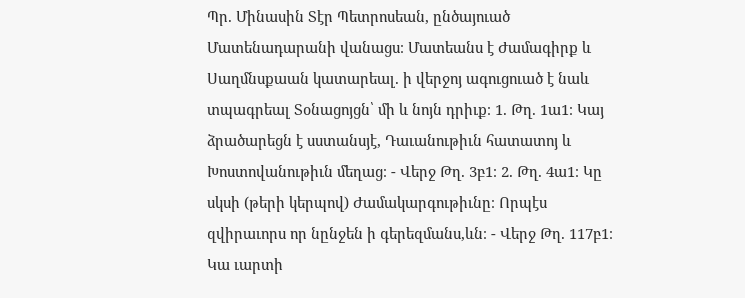Պր. Մինասին Տէր Պետրոսեան, ընծայուած Մատենադարանի վանացս։ Մատեանս է Ժամագիրք և Սաղմնսքաան կատարեալ. ի վերջոյ ագուցուած է նաև տպագրեալ Տօնացոյցն՝ մի և նոյն դրիւք։ 1. Թղ. 1ա1։ Կայ ձրածարեցն է սստանսյէ, Դաւանութիւն հատատոյ և Խոստովանութիւն մեղաց։ - Վերջ Թղ. 3բ1։ 2. Թղ. 4ա1։ Կը սկսի (թերի կերպով) Ժամակարգութիւնը։ Որպէս զվիրաւորս որ նընջեն ի գերեզմանս,ևն։ - Վերջ Թղ. 117բ1։ Կա ւարտի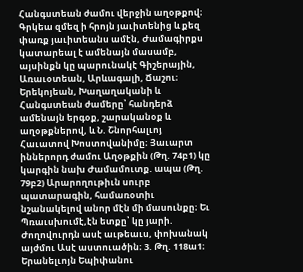Հանգստեան ժամու վերջին աղօթքով։ Գրկեա զմեզ ի հրոյն յաւիտենից և քեզ փառք յաւիտեանս ամէն, Ժամագիրքս կատարեալ է ամենայն մասամբ, այսինքն կը պարունակէ Գիշերային, Առաւօտեան, Արևագալի, Ճաշու։ Երեկոյեան, Խաղաղականի և Հանգստեան ժամերը՝ հանդերձ ամենայն երգօք, շարականօք և աղօթքներով, և Ն. Շնորհալւոյ Հաւատով Խոստովանիմը։ Յաւարտ իններորդ ժամու Աղօթքին (Թղ. 74բ1) կը կարգին նախ Ժամամուտք. ապա (Թղ. 79բ2) Արարողութիւն սուրբ պատարագին, համառօտիւ նշանակելով անոր մէն մի մասունքը։ Եւ Պռաւսխումէ,էն ետքը՝ կը յարի. Ժողովուրդն ասէ աւթեաւս, փոխանակ այժմու Ասէ աստուածին։ 3. Թղ. 118ա1։ Երանելւոյն Եպիփանու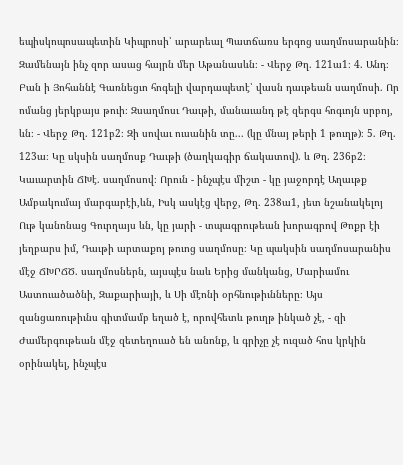եպիսկոպոսապետին Կիպրոսի՝ արարեալ Պատճառս երգոց սաղմոսարանին։ Զամենայն ինչ զոր ասաց հայրն մեր Աթանասևն։ - Վերջ Թղ. 121ա1։ 4. Անդ։ Բան ի Յոհաննէ Գառնեցւո հոգելի վարդապետէ՝ վասն դաւթեան սաղմոսի. Որ ոմանց յերկբայս թուի։ Զսաղմոսւ Դաւթի, մանաւանդ թէ զերգս հոգւոյն սրբոյ, ևն։ - Վերջ Թղ. 121բ2։ Զի սովաւ ուսանին տը... (կը մնայ թերի 1 թուղթ)։ 5. Թղ. 123ա։ Կը սկսին սաղմոսք Դաւթի (ծաղկագիր ճակատով). և Թղ. 236բ2։ Կաւարտին ՃԽէ. սաղմոսով։ Որուն - ինչպէս միշտ - կը յաջորդէ Աղաւթք Ամբակումայ մարգարէի,ևն, Իսկ ասկէց վերջ, Թղ. 238ա1, յետ նշանակելոյ Ութ կանոնաց Գուրղայս ևն, կը յարի - տպագրութեան խորագրով Թոքր էի յեղբարս իմ, Դաւթի արտաքոյ թուոց սաղմոսը։ Կը պակսին սաղմոսարանիս մէջ ՃԽՐՃԾ. սաղմոսներն, այսպէս նաև Երից մանկանց, Մարիամու Աստուածածնի, Զաքարիայի, և Սի մէոնի օրհնութիւնները։ Այս զանցառութիւնս գիտմամբ եղած է, որովհետև թուղթ ինկած չէ, - զի Ժամերգութեան մէջ զետեղուած են անոնք, և գրիչը չէ ուզած հոս կրկին օրինակել, ինչպէս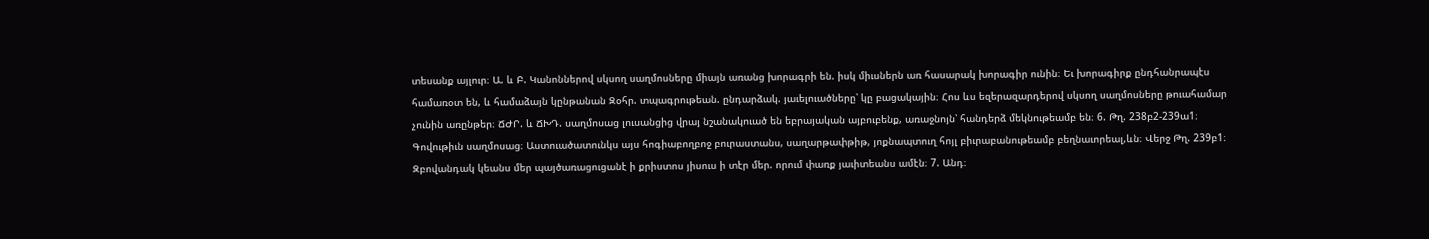տեսանք այլուր։ Ա. և Բ. Կանոններով սկսող սաղմոսները միայն առանց խորագրի են. իսկ միւսներն առ հասարակ խորագիր ունին։ Եւ խորագիրք ընդհանրապէս համառօտ են, և համաձայն կընթանան Զօհր. տպագրութեան. ընդարձակ. յաւելուածները՝ կը բացակային։ Հոս ևս եզերազարդերով սկսող սաղմոսները թուահամար չունին առընթեր։ ՃԺՐ. և ՃԽԴ. սաղմոսաց լուսանցից վրայ նշանակուած են եբրայական այբուբենք, առաջնոյն՝ հանդերձ մեկնութեամբ են։ 6. Թղ. 238բ2-239ա1։ Գովութիւն սաղմոսաց։ Աստուածատունկս այս հոգիաբողբոջ բուրաստանս, սաղարթափթիթ, յոքնապտուղ հոյլ բիւրաբանութեամբ բեղնաւորեալ,ևն։ Վերջ Թղ. 239բ1։ Զբովանդակ կեանս մեր պայծառացուցանէ ի քրիստոս յիսուս ի տէր մեր. որում փառք յաւիտեանս ամէն։ 7. Անդ։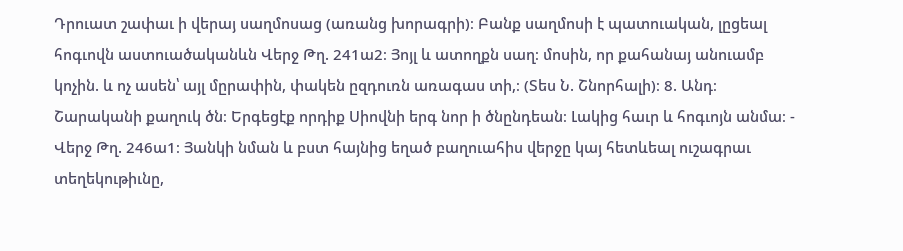Դրուատ շափաւ ի վերայ սաղմոսաց (առանց խորագրի)։ Բանք սաղմոսի է պատուական, լըցեալ հոգւովն աստուածականևն Վերջ Թղ. 241ա2։ Յոյլ և ատողքն սաղ։ մոսին, որ քահանայ անուամբ կոչին. և ոչ ասեն՝ այլ մըրափին, փակեն ըզդուռն առագաս տի,։ (Տես Ն. Շնորհալի)։ 8. Անդ։ Շարականի քաղուկ ծն։ Երգեցէք որդիք Սիովնի երգ նոր ի ծնընդեան։ Լակից հաւր և հոգւոյն անմա։ - Վերջ Թղ. 246ա1։ Յանկի նման և բստ հայնից եղած բաղուահիս վերջը կայ հետևեալ ուշագրաւ տեղեկութիւնը,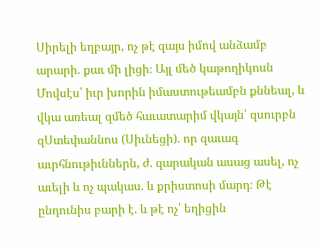Սիրելի եղբայր, ոչ թէ զայս իմով անձամբ արարի. քաւ մի լիցի։ Այլ մեծ կաթողիկոսն Մովսէս՝ իւր խորին իմաստութեամբն քննեալ, և վկա առեալ զմեծ հաւատարիմ վկայն՝ զսուրբն զՍտեփաննոս (Սիւնեցի). որ զաւագ աւրհնութիւններն, ժ. զարական ասաց ասել, ոչ աւելի և ոչ պակաս. և քրիստոսի մարդ։ Թէ ընդունիս բարի է. և թէ ոչ՝ եղիցին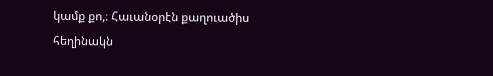կամք քո,։ Հաւանօրէն քաղուածիս հեղինակն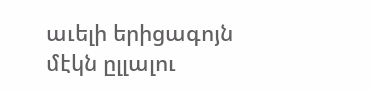աւելի երիցագոյն մէկն ըլլալու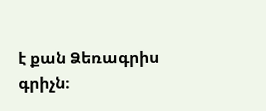է քան Ձեռագրիս գրիչն։